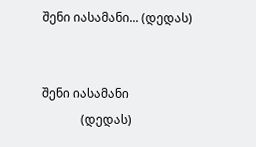შენი იასამანი... (დედას)


შენი იასამანი
             (დედას)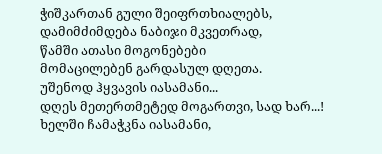ჭიშკართან გული შეიფრთხიალებს,
დამიმძიმდება ნაბიჯი მკვეთრად,
წამში ათასი მოგონებები
მომაცილებენ გარდასულ დღეთა.
უშენოდ ჰყვავის იასამანი...
დღეს მეთერთმეტედ მოგართვი, სად ხარ...!
ხელში ჩამაჭკნა იასამანი,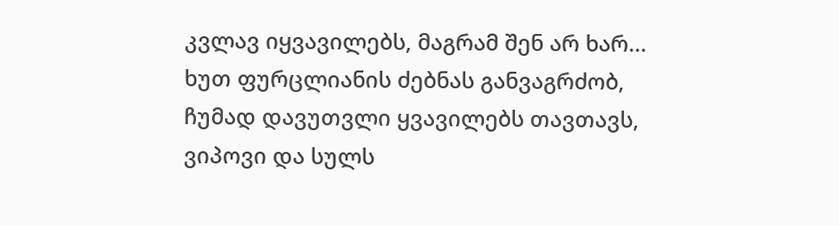კვლავ იყვავილებს, მაგრამ შენ არ ხარ...
ხუთ ფურცლიანის ძებნას განვაგრძობ,
ჩუმად დავუთვლი ყვავილებს თავთავს,
ვიპოვი და სულს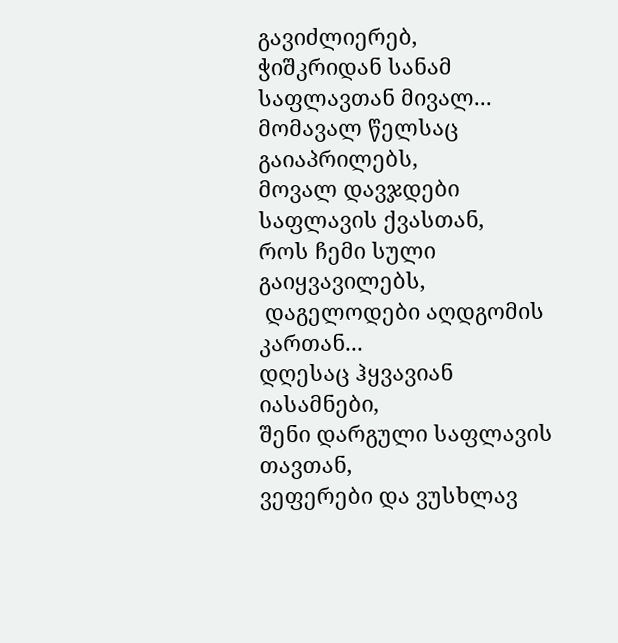გავიძლიერებ,
ჭიშკრიდან სანამ საფლავთან მივალ...
მომავალ წელსაც გაიაპრილებს,
მოვალ დავჯდები საფლავის ქვასთან,
როს ჩემი სული გაიყვავილებს,
 დაგელოდები აღდგომის კართან...
დღესაც ჰყვავიან იასამნები,
შენი დარგული საფლავის თავთან,
ვეფერები და ვუსხლავ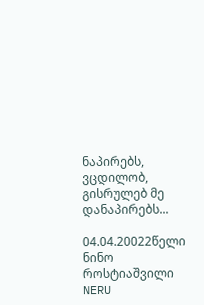ნაპირებს,
ვცდილობ, გისრულებ მე დანაპირებს...

04.04.20022წელი
ნინო როსტიაშვილი
NERU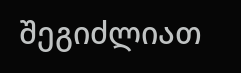შეგიძლიათ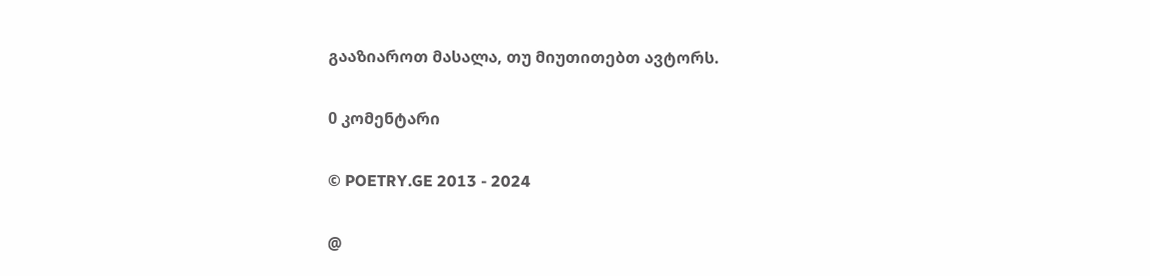გააზიაროთ მასალა, თუ მიუთითებთ ავტორს.

0 კომენტარი

© POETRY.GE 2013 - 2024

@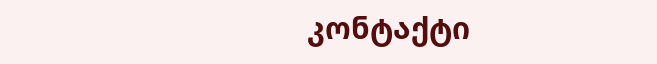კონტაქტი